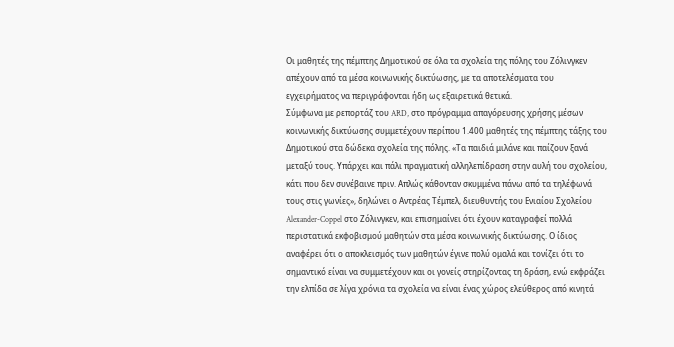Οι μαθητές της πέμπτης Δημοτικού σε όλα τα σχολεία της πόλης του Ζόλινγκεν απέχουν από τα μέσα κοινωνικής δικτύωσης, με τα αποτελέσματα του εγχειρήματος να περιγράφονται ήδη ως εξαιρετικά θετικά.
Σύμφωνα με ρεπορτάζ του ARD, στο πρόγραμμα απαγόρευσης χρήσης μέσων κοινωνικής δικτύωσης συμμετέχουν περίπου 1.400 μαθητές της πέμπτης τάξης του Δημοτικού στα δώδεκα σχολεία της πόλης. «Τα παιδιά μιλάνε και παίζουν ξανά μεταξύ τους. Υπάρχει και πάλι πραγματική αλληλεπίδραση στην αυλή του σχολείου, κάτι που δεν συνέβαινε πριν. Απλώς κάθονταν σκυμμένα πάνω από τα τηλέφωνά τους στις γωνίες», δηλώνει ο Αντρέας Τέμπελ, διευθυντής του Ενιαίου Σχολείου Alexander-Coppel στο Ζόλινγκεν, και επισημαίνει ότι έχουν καταγραφεί πολλά περιστατικά εκφοβισμού μαθητών στα μέσα κοινωνικής δικτύωσης. Ο ίδιος αναφέρει ότι ο αποκλεισμός των μαθητών έγινε πολύ ομαλά και τονίζει ότι το σημαντικό είναι να συμμετέχουν και οι γονείς στηρίζοντας τη δράση, ενώ εκφράζει την ελπίδα σε λίγα χρόνια τα σχολεία να είναι ένας χώρος ελεύθερος από κινητά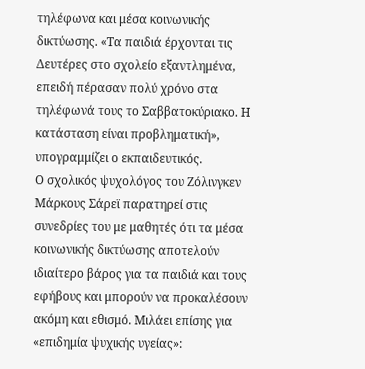τηλέφωνα και μέσα κοινωνικής δικτύωσης. «Τα παιδιά έρχονται τις Δευτέρες στο σχολείο εξαντλημένα, επειδή πέρασαν πολύ χρόνο στα τηλέφωνά τους το Σαββατοκύριακο. Η κατάσταση είναι προβληματική», υπογραμμίζει ο εκπαιδευτικός.
Ο σχολικός ψυχολόγος του Ζόλινγκεν Μάρκους Σάρεϊ παρατηρεί στις συνεδρίες του με μαθητές ότι τα μέσα κοινωνικής δικτύωσης αποτελούν ιδιαίτερο βάρος για τα παιδιά και τους εφήβους και μπορούν να προκαλέσουν ακόμη και εθισμό. Μιλάει επίσης για «επιδημία ψυχικής υγείας»: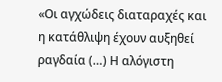«Οι αγχώδεις διαταραχές και η κατάθλιψη έχουν αυξηθεί ραγδαία (…) Η αλόγιστη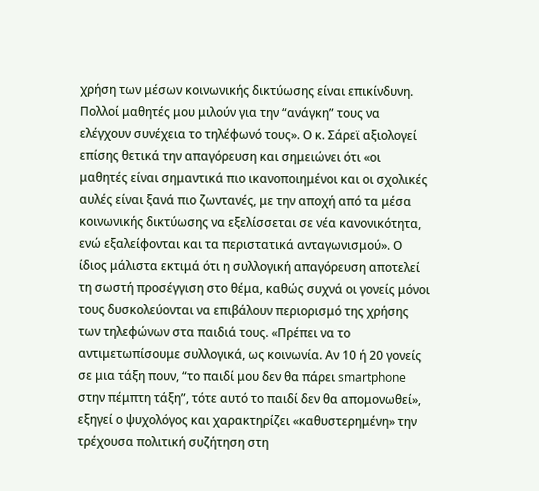χρήση των μέσων κοινωνικής δικτύωσης είναι επικίνδυνη. Πολλοί μαθητές μου μιλούν για την “ανάγκη” τους να ελέγχουν συνέχεια το τηλέφωνό τους». Ο κ. Σάρεϊ αξιολογεί επίσης θετικά την απαγόρευση και σημειώνει ότι «οι μαθητές είναι σημαντικά πιο ικανοποιημένοι και οι σχολικές αυλές είναι ξανά πιο ζωντανές, με την αποχή από τα μέσα κοινωνικής δικτύωσης να εξελίσσεται σε νέα κανονικότητα, ενώ εξαλείφονται και τα περιστατικά ανταγωνισμού». Ο ίδιος μάλιστα εκτιμά ότι η συλλογική απαγόρευση αποτελεί τη σωστή προσέγγιση στο θέμα, καθώς συχνά οι γονείς μόνοι τους δυσκολεύονται να επιβάλουν περιορισμό της χρήσης των τηλεφώνων στα παιδιά τους. «Πρέπει να το αντιμετωπίσουμε συλλογικά, ως κοινωνία. Αν 10 ή 20 γονείς σε μια τάξη πουν, “το παιδί μου δεν θα πάρει smartphone στην πέμπτη τάξη”, τότε αυτό το παιδί δεν θα απομονωθεί», εξηγεί ο ψυχολόγος και χαρακτηρίζει «καθυστερημένη» την τρέχουσα πολιτική συζήτηση στη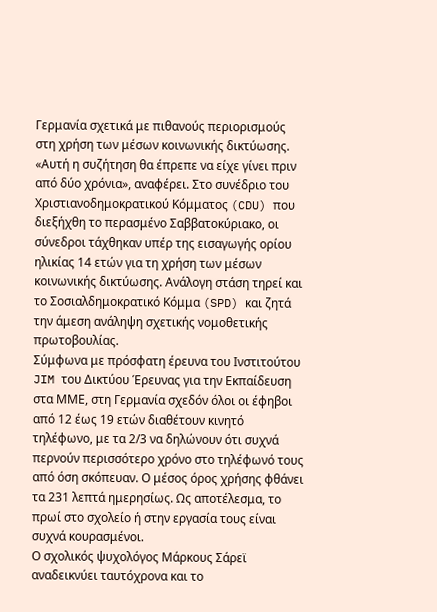Γερμανία σχετικά με πιθανούς περιορισμούς στη χρήση των μέσων κοινωνικής δικτύωσης. «Αυτή η συζήτηση θα έπρεπε να είχε γίνει πριν από δύο χρόνια», αναφέρει. Στο συνέδριο του Χριστιανοδημοκρατικού Κόμματος (CDU) που διεξήχθη το περασμένο Σαββατοκύριακο, οι σύνεδροι τάχθηκαν υπέρ της εισαγωγής ορίου ηλικίας 14 ετών για τη χρήση των μέσων κοινωνικής δικτύωσης. Ανάλογη στάση τηρεί και το Σοσιαλδημοκρατικό Κόμμα (SPD) και ζητά την άμεση ανάληψη σχετικής νομοθετικής πρωτοβουλίας.
Σύμφωνα με πρόσφατη έρευνα του Ινστιτούτου JIM του Δικτύου Έρευνας για την Εκπαίδευση στα ΜΜΕ, στη Γερμανία σχεδόν όλοι οι έφηβοι από 12 έως 19 ετών διαθέτουν κινητό τηλέφωνο, με τα 2/3 να δηλώνουν ότι συχνά περνούν περισσότερο χρόνο στο τηλέφωνό τους από όση σκόπευαν. Ο μέσος όρος χρήσης φθάνει τα 231 λεπτά ημερησίως. Ως αποτέλεσμα, το πρωί στο σχολείο ή στην εργασία τους είναι συχνά κουρασμένοι.
Ο σχολικός ψυχολόγος Μάρκους Σάρεϊ αναδεικνύει ταυτόχρονα και το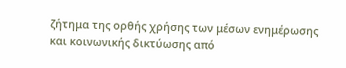ζήτημα της ορθής χρήσης των μέσων ενημέρωσης και κοινωνικής δικτύωσης από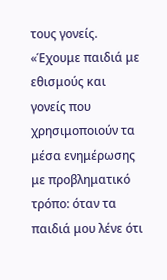τους γονείς. «Έχουμε παιδιά με εθισμούς και γονείς που χρησιμοποιούν τα μέσα ενημέρωσης με προβληματικό τρόπο: όταν τα παιδιά μου λένε ότι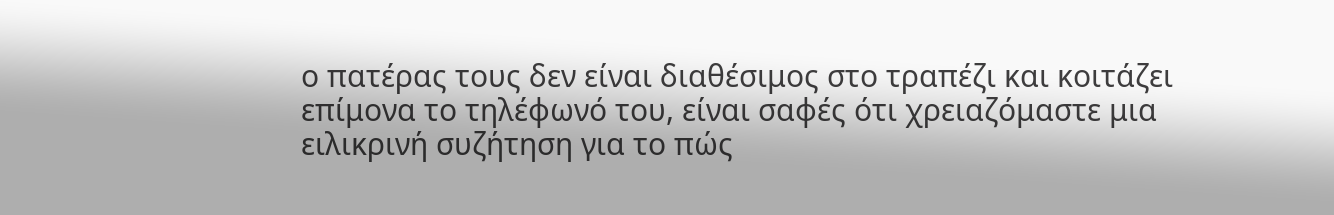ο πατέρας τους δεν είναι διαθέσιμος στο τραπέζι και κοιτάζει επίμονα το τηλέφωνό του, είναι σαφές ότι χρειαζόμαστε μια ειλικρινή συζήτηση για το πώς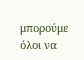μπορούμε όλοι να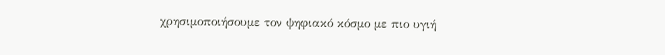χρησιμοποιήσουμε τον ψηφιακό κόσμο με πιο υγιή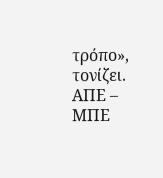τρόπο», τονίζει.
ΑΠΕ – ΜΠΕ